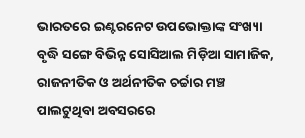ଭାରତରେ ଇଣ୍ଟରନେଟ ଉପଭୋକ୍ତାଙ୍କ ସଂଖ୍ୟା ବୃଦ୍ଧି ସଙ୍ଗେ ବିଭିନ୍ନ ସୋସିଆଲ ମିଡ଼ିଆ ସାମାଜିକ, ରାଜନୀତିକ ଓ ଅର୍ଥନୀତିକ ଚର୍ଚ୍ଚାର ମଞ୍ଚ ପାଲଟୁଥିବା ଅବସରରେ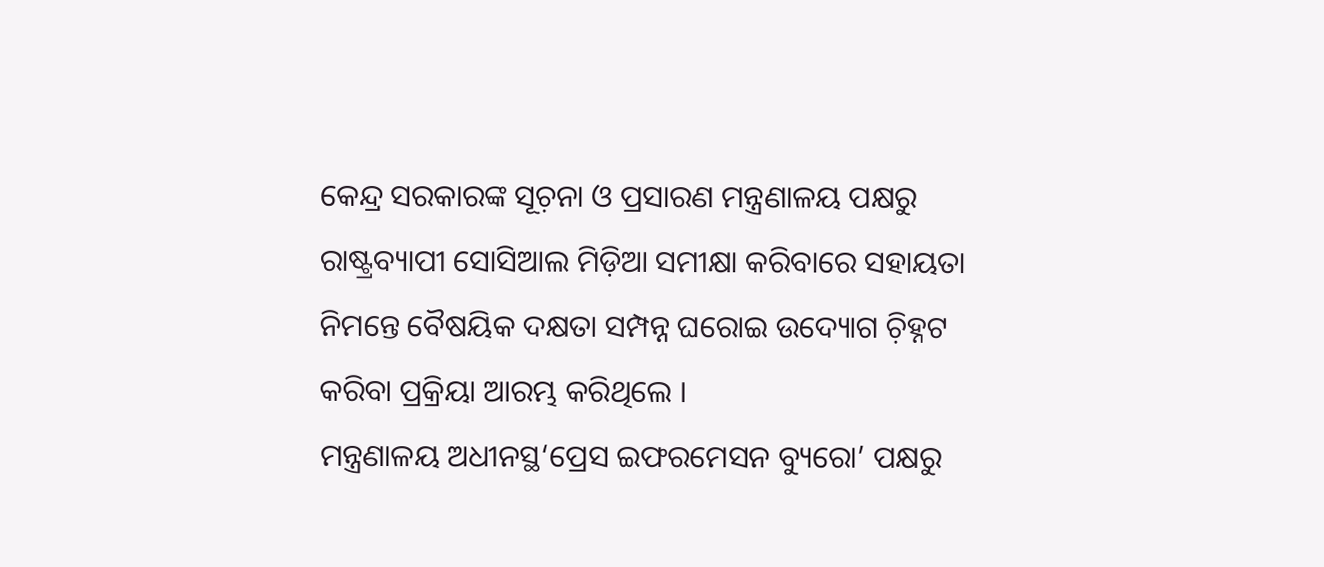କେନ୍ଦ୍ର ସରକାରଙ୍କ ସୂଚ଼ନା ଓ ପ୍ରସାରଣ ମନ୍ତ୍ରଣାଳୟ ପକ୍ଷରୁ ରାଷ୍ଟ୍ରବ୍ୟାପୀ ସୋସିଆଲ ମିଡ଼ିଆ ସମୀକ୍ଷା କରିବାରେ ସହାୟତା ନିମନ୍ତେ ବୈଷୟିକ ଦକ୍ଷତା ସମ୍ପନ୍ନ ଘରୋଇ ଉଦ୍ୟୋଗ ଚ଼ିହ୍ନଟ କରିବା ପ୍ରକ୍ରିୟା ଆରମ୍ଭ କରିଥିଲେ ।
ମନ୍ତ୍ରଣାଳୟ ଅଧୀନସ୍ଥ‘ପ୍ରେସ ଇଫରମେସନ ବ୍ୟୁରୋ’ ପକ୍ଷରୁ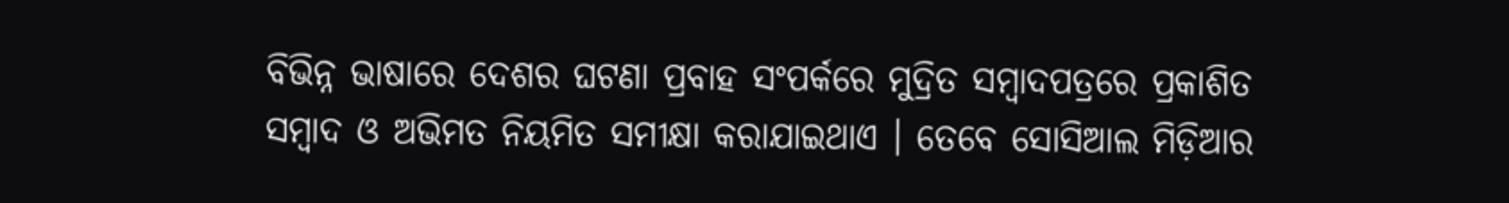ବିଭିନ୍ନ ଭାଷାରେ ଦେଶର ଘଟଣା ପ୍ରବାହ ସଂପର୍କରେ ମୁଦ୍ରିତ ସମ୍ୱାଦପତ୍ରରେ ପ୍ରକାଶିତ ସମ୍ୱାଦ ଓ ଅଭିମତ ନିୟମିତ ସମୀକ୍ଷା କରାଯାଇଥାଏ । ତେବେ ସୋସିଆଲ ମିଡ଼ିଆର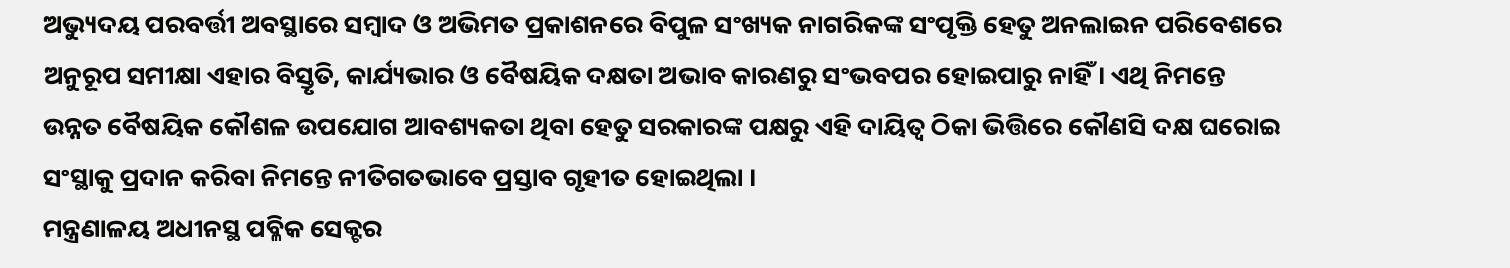ଅଭ୍ୟୁଦୟ ପରବର୍ତ୍ତୀ ଅବସ୍ଥାରେ ସମ୍ୱାଦ ଓ ଅଭିମତ ପ୍ରକାଶନରେ ବିପୁଳ ସଂଖ୍ୟକ ନାଗରିକଙ୍କ ସଂପୃକ୍ତି ହେତୁ ଅନଲାଇନ ପରିବେଶରେ ଅନୁରୂପ ସମୀକ୍ଷା ଏହାର ବିସ୍ତୃତି, କାର୍ଯ୍ୟଭାର ଓ ବୈଷୟିକ ଦକ୍ଷତା ଅଭାବ କାରଣରୁ ସଂଭବପର ହୋଇପାରୁ ନାହିଁ । ଏଥି ନିମନ୍ତେ ଉନ୍ନତ ବୈଷୟିକ କୌଶଳ ଉପଯୋଗ ଆବଶ୍ୟକତା ଥିବା ହେତୁ ସରକାରଙ୍କ ପକ୍ଷରୁ ଏହି ଦାୟିତ୍ୱ ଠିକା ଭିତ୍ତିରେ କୌଣସି ଦକ୍ଷ ଘରୋଇ ସଂସ୍ଥାକୁ ପ୍ରଦାନ କରିବା ନିମନ୍ତେ ନୀତିଗତଭାବେ ପ୍ରସ୍ତାବ ଗୃହୀତ ହୋଇଥିଲା ।
ମନ୍ତ୍ରଣାଳୟ ଅଧୀନସ୍ଥ ପବ୍ଳିକ ସେକ୍ଟର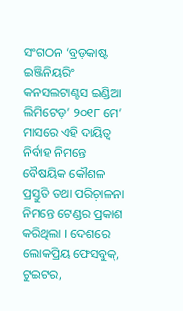ସଂଗଠନ ‘ବ୍ରଡ଼କାଷ୍ଟ ଇଞ୍ଜିନିୟରିଂ କନସଲଟାଣ୍ଟସ ଇଣ୍ଡିଆ ଲିମିଟେଡ଼’ ୨୦୧୮ ମେ’ ମାସରେ ଏହି ଦାୟିତ୍ୱ ନିର୍ବାହ ନିମନ୍ତେ ବୈଷୟିକ କୌଶଳ ପ୍ରସ୍ତୁତି ତଥା ପରିଚ଼ାଳନା ନିମନ୍ତେ ଟେଣ୍ଡର ପ୍ରକାଶ କରିଥିଲା । ଦେଶରେ ଲୋକପ୍ରିୟ ଫେସବୁକ୍, ଟୁଇଟର,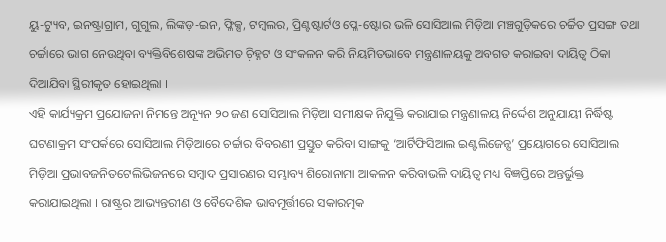ୟୁ-ଟ୍ୟୁବ, ଇନଷ୍ଟ୍ରାଗ୍ରାମ, ଗୁଗୁଲ, ଲିଙ୍କଡ଼-ଇନ, ଫ୍ଳିକ୍ସ, ଟମ୍ବଲର, ପ୍ରିଣ୍ଟଷ୍ଟାର୍ଟଓ ପ୍ଳେ-ଷ୍ଟୋର ଭଳି ସୋସିଆଲ ମିଡ଼ିଆ ମଞ୍ଚଗୁଡ଼ିକରେ ଚର୍ଚ୍ଚିତ ପ୍ରସଙ୍ଗ ତଥା ଚର୍ଚ୍ଚାରେ ଭାଗ ନେଉଥିବା ବ୍ୟକ୍ତିବିଶେଷଙ୍କ ଅଭିମତ ଚ଼ିହ୍ନଟ ଓ ସଂକଳନ କରି ନିୟମିତଭାବେ ମନ୍ତ୍ରଣାଳୟକୁ ଅବଗତ କରାଇବା ଦାୟିତ୍ୱ ଠିକା ଦିଆଯିବା ସ୍ଥିରୀକୃତ ହୋଇଥିଲା ।
ଏହି କାର୍ଯ୍ୟକ୍ରମ ପ୍ରଯୋଜନା ନିମନ୍ତେ ଅନ୍ୟୂନ ୨୦ ଜଣ ସୋସିଆଲ ମିଡ଼ିଆ ସମୀକ୍ଷକ ନିଯୁକ୍ତି କରାଯାଇ ମନ୍ତ୍ରଣାଳୟ ନିର୍ଦ୍ଦେଶ ଅନୁଯାୟୀ ନିର୍ଦ୍ଧିଷ୍ଟ ଘଟଣାକ୍ରମ ସଂପର୍କରେ ସୋସିଆଲ ମିଡ଼ିଆରେ ଚର୍ଚ୍ଚାର ବିବରଣୀ ପ୍ରସ୍ତୁତ କରିବା ସାଙ୍ଗକୁ ‘ଆର୍ଟିଫିସିଆଲ ଇଣ୍ଟଲିଜେନ୍ସ’ ପ୍ରୟୋଗରେ ସୋସିଆଲ ମିଡ଼ିଆ ପ୍ରଭାବଜନିତଟେଲିଭିଜନରେ ସମ୍ୱାଦ ପ୍ରସାରଣର ସମ୍ଭାବ୍ୟ ଶିରୋନାମା ଆକଳନ କରିବାଭଳି ଦାୟିତ୍ୱ ମଧ୍ୟ ବିଜ୍ଞପ୍ତିରେ ଅନ୍ତର୍ଭୁକ୍ତ କରାଯାଇଥିଲା । ରାଷ୍ଟ୍ରର ଆଭ୍ୟନ୍ତରୀଣ ଓ ବୈଦେଶିକ ଭାବମୂର୍ତ୍ତୀରେ ସକାରତ୍ମକ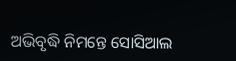ଅଭିବୃଦ୍ଧି ନିମନ୍ତେ ସୋସିଆଲ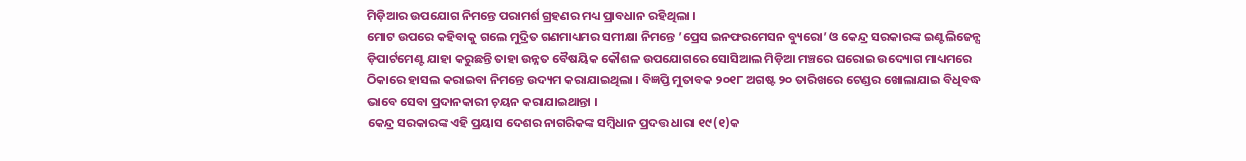ମିଡ଼ିଆର ଉପଯୋଗ ନିମନ୍ତେ ପରାମର୍ଶ ଗ୍ରହଣର ମଧ୍ୟ ପ୍ରାବଧାନ ରହିଥିଲା ।
ମୋଟ ଉପରେ କହିବାକୁ ଗଲେ ମୁଦ୍ରିତ ଗଣମାଧ୍ୟମର ସମୀକ୍ଷା ନିମନ୍ତେ ’ପ୍ରେସ ଇନଫରମେସନ ବ୍ୟୁରୋ’ ଓ କେନ୍ଦ୍ର ସରକାରଙ୍କ ଇଣ୍ଟଲିଜେନ୍ସ ଡ଼ିପାର୍ଟମେଣ୍ଟ ଯାହା କରୁଛନ୍ତି ତାହା ଉନ୍ନତ ବୈଷୟିକ କୌଶଳ ଉପଯୋଗରେ ସୋସିଆଲ ମିଡ଼ିଆ ମଞ୍ଚରେ ଘରୋଇ ଉଦ୍ୟୋଗ ମାଧ୍ୟମରେ ଠିକାରେ ହାସଲ କରାଇବା ନିମନ୍ତେ ଉଦ୍ୟମ କରାଯାଇଥିଲା । ବିଜ୍ଞପ୍ତି ମୁତାବକ ୨୦୧୮ ଅଗଷ୍ଟ ୨୦ ତାରିଖରେ ଟେଣ୍ଡର ଖୋଲାଯାଇ ବିଧିବଦ୍ଧ ଭାବେ ସେବା ପ୍ରଦାନକାରୀ ଚ଼ୟନ କରାଯାଇଥାନ୍ତା ।
କେନ୍ଦ୍ର ସରକାରଙ୍କ ଏହି ପ୍ରୟାସ ଦେଶର ନାଗରିକଙ୍କ ସମ୍ୱିଧାନ ପ୍ରଦତ୍ତ ଧାରା ୧୯(୧)କ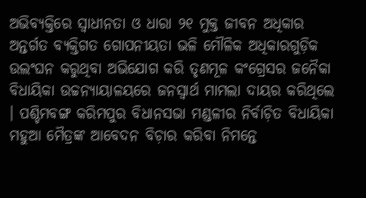ଅଭିବ୍ୟକ୍ତିରେ ସ୍ୱାଧୀନତା ଓ ଧାରା ୨୧ ମୁକ୍ତ ଜୀବନ ଅଧିକାର ଅନ୍ତର୍ଗତ ବ୍ୟକ୍ତିଗତ ଗୋପନୀୟତା ଭଳି ମୌଳିକ ଅଧିକାରଗୁଡ଼ିକ ଉଲଂଘନ କରୁଥିବା ଅଭିଯୋଗ କରି ତୃଣମୂଳ କଂଗ୍ରେସର ଜନୈକା ବିଧାୟିକା ଉଚ୍ଚନ୍ୟାୟାଳୟରେ ଜନସ୍ୱାର୍ଥ ମାମଲା ଦାୟର କରିଥିଲେ । ପଶ୍ଚିମବଙ୍ଗ କରିମପୁର ବିଧାନସଭା ମଣ୍ଡଳୀର ନିର୍ବାଚ଼ିତ ବିଧାୟିକା ମହୁଆ ମୈତ୍ରଙ୍କ ଆବେଦନ ବିଚ଼ାର କରିବା ନିମନ୍ତେ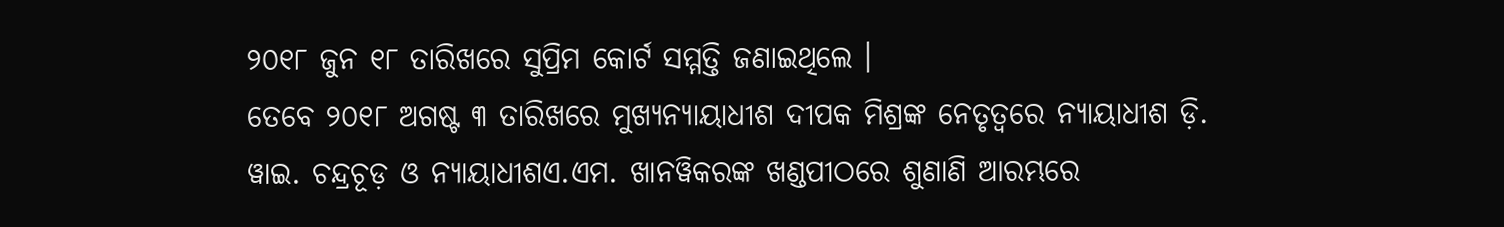୨୦୧୮ ଜୁନ ୧୮ ତାରିଖରେ ସୁପ୍ରିମ କୋର୍ଟ ସମ୍ମତ୍ତି ଜଣାଇଥିଲେ ।
ତେବେ ୨୦୧୮ ଅଗଷ୍ଟ ୩ ତାରିଖରେ ମୁଖ୍ୟନ୍ୟାୟାଧୀଶ ଦୀପକ ମିଶ୍ରଙ୍କ ନେତୃତ୍ୱରେ ନ୍ୟାୟାଧୀଶ ଡ଼ି. ୱାଇ. ଚନ୍ଦ୍ରଚୂଡ଼ ଓ ନ୍ୟାୟାଧୀଶଏ.ଏମ. ଖାନୱିକରଙ୍କ ଖଣ୍ଡପୀଠରେ ଶୁଣାଣି ଆରମ୍ଭରେ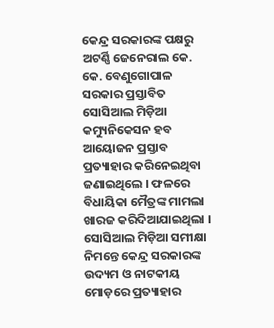କେନ୍ଦ୍ର ସରକାରଙ୍କ ପକ୍ଷରୁ ଅଟର୍ଣ୍ଣି ଜେନେରାଲ କେ. କେ. ବେଣୁଗୋପାଳ ସରକାର ପ୍ରସ୍ତାବିତ ସୋସିଆଲ ମିଡ଼ିଆ କମ୍ୟୁନିକେସନ ହବ ଆୟୋଜନ ପ୍ରସ୍ତାବ ପ୍ରତ୍ୟାହାର କରିନେଇଥିବା ଜଣାଇଥିଲେ । ଫଳରେ ବିଧାୟିକା ମୈତ୍ରଙ୍କ ମାମଲା ଖାରଜ କରିଦିଆଯାଇଥିଲା ।
ସୋସିଆଲ ମିଡ଼ିଆ ସମୀକ୍ଷା ନିମନ୍ତେ କେନ୍ଦ୍ର ସରକାରଙ୍କ ଉଦ୍ୟମ ଓ ନାଟକୀୟ ମୋଡ଼ରେ ପ୍ରତ୍ୟାହାର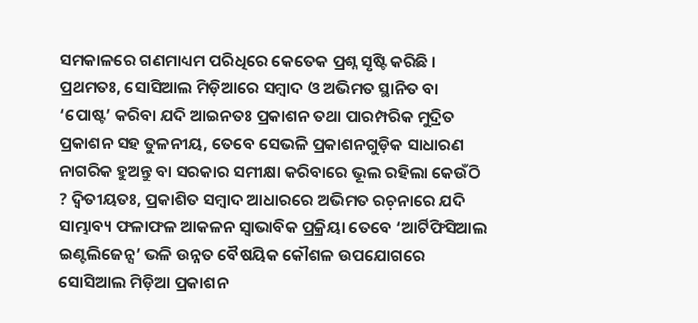ସମକାଳରେ ଗଣମାଧ୍ୟମ ପରିଧିରେ କେତେକ ପ୍ରଶ୍ନ ସୃଷ୍ଟି କରିଛି । ପ୍ରଥମତଃ, ସୋସିଆଲ ମିଡ଼ିଆରେ ସମ୍ୱାଦ ଓ ଅଭିମତ ସ୍ଥାନିତ ବା ‘ପୋଷ୍ଟ’ କରିବା ଯଦି ଆଇନତଃ ପ୍ରକାଶନ ତଥା ପାରମ୍ପରିକ ମୁଦ୍ରିତ ପ୍ରକାଶନ ସହ ତୁଳନୀୟ, ତେବେ ସେଭଳି ପ୍ରକାଶନଗୁଡ଼ିକ ସାଧାରଣ ନାଗରିକ ହୁଅନ୍ତୁ ବା ସରକାର ସମୀକ୍ଷା କରିବାରେ ଭୂଲ ରହିଲା କେଉଁଠି ? ଦ୍ୱିତୀୟତଃ, ପ୍ରକାଶିତ ସମ୍ୱାଦ ଆଧାରରେ ଅଭିମତ ରଚ଼ନାରେ ଯଦି ସାମ୍ଭାବ୍ୟ ଫଳାଫଳ ଆକଳନ ସ୍ୱାଭାବିକ ପ୍ରକ୍ରିୟା ତେବେ ‘ଆର୍ଟିଫିସିଆଲ ଇଣ୍ଟଲିଜେନ୍ସ’ ଭଳି ଉନ୍ନତ ବୈଷୟିକ କୌଶଳ ଉପଯୋଗରେ ସୋସିଆଲ ମିଡ଼ିଆ ପ୍ରକାଶନ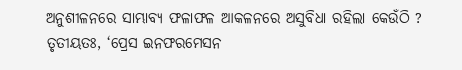ଅନୁଶୀଳନରେ ସାମ୍ଭାବ୍ୟ ଫଳାଫଳ ଆକଳନରେ ଅସୁବିଧା ରହିଲା କେଉଁଠି ? ତୃତୀୟତଃ, ‘ପ୍ରେସ ଇନଫରମେସନ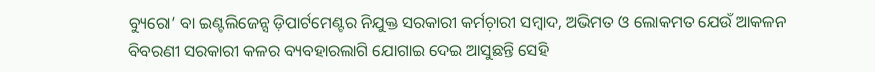ବ୍ୟୁରୋ’ ବା ଇଣ୍ଟଲିଜେନ୍ସ ଡ଼ିପାର୍ଟମେଣ୍ଟର ନିଯୁକ୍ତ ସରକାରୀ କର୍ମଚ଼ାରୀ ସମ୍ୱାଦ, ଅଭିମତ ଓ ଲୋକମତ ଯେଉଁ ଆକଳନ ବିବରଣୀ ସରକାରୀ କଳର ବ୍ୟବହାରଲାଗି ଯୋଗାଇ ଦେଇ ଆସୁଛନ୍ତି ସେହି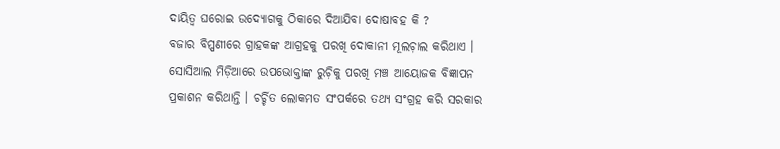ଦାୟିତ୍ୱ ଘରୋଇ ଉଦ୍ୟୋଗକୁ ଠିକାରେ ଦିଆଯିବା ଦୋଷାବହ କି ?
ବଜାର ବିପ୍ପଣୀରେ ଗ୍ରାହକଙ୍କ ଆଗ୍ରହକୁ ପରଖି ଦୋକାନୀ ମୂଲଚ଼ାଲ କରିଥାଏ । ସୋସିଆଲ ମିଡ଼ିଆରେ ଉପଭୋକ୍ତାଙ୍କ ରୁଚ଼ିକୁ ପରଖି ମଞ୍ଚ ଆୟୋଜକ ବିଜ୍ଞାପନ ପ୍ରକାଶନ କରିଥାନ୍ତି । ଚର୍ଚ୍ଚିତ ଲୋକମତ ସଂପର୍କରେ ତଥ୍ୟ ସଂଗ୍ରହ କରି ସରକାର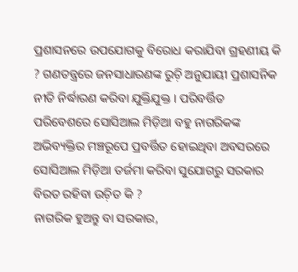ପ୍ରଶାସନରେ ଉପଯୋଗକୁ ବିରୋଧ କରାଯିବା ଗ୍ରହଣୀୟ କି ? ଗଣତନ୍ତ୍ରରେ ଜନସାଧାରଣଙ୍କ ରୁଚ଼ି ଅନୁଯାୟୀ ପ୍ରଶାସନିକ ନୀତି ନିର୍ଦ୍ଧାରଣ କରିବା ଯୁକ୍ତିଯୁକ୍ତ । ପରିବର୍ତ୍ତିତ ପରିବେଶରେ ସୋସିଆଲ ମିଡ଼ିଆ ବହୁ ନାଗରିକଙ୍କ ଅଭିବ୍ୟକ୍ତିର ମଞ୍ଚରୂପେ ପ୍ରବର୍ତ୍ତିତ ହୋଇଥିବା ଅବସରରେ ସୋସିଆଲ ମିଡ଼ିଆ ତର୍ଜମା କରିବା ସୁଯୋଗରୁ ସରକାର ବିରତ ରହିବା ଉଚ଼ିତ କି ?
ନାଗରିକ ହୁଅନ୍ତୁ ବା ସରକାର,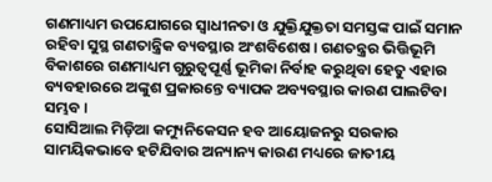ଗଣମାଧ୍ୟମ ଉପଯୋଗରେ ସ୍ୱାଧୀନତା ଓ ଯୁକ୍ତିଯୁକ୍ତତା ସମସ୍ତଙ୍କ ପାଇଁ ସମାନ ରହିବା ସୁସ୍ଥ ଗଣତାନ୍ତ୍ରିକ ବ୍ୟବସ୍ଥାର ଅଂଶବିଶେଷ । ଗଣତନ୍ତ୍ରର ଭିତ୍ତିଭୂମି ବିକାଶରେ ଗଣମାଧ୍ୟମ ଗୁରୁତ୍ୱପୂର୍ଣ୍ଣ ଭୂମିକା ନିର୍ବାହ କରୁଥିବା ହେତୁ ଏହାର ବ୍ୟବହାରରେ ଅଙ୍କୁଶ ପ୍ରକାରନ୍ତେ ବ୍ୟାପକ ଅବ୍ୟବସ୍ଥାର କାରଣ ପାଲଟିବା ସମ୍ଭବ ।
ସୋସିଆଲ ମିଡ଼ିଆ କମ୍ୟୁନିକେସନ ହବ ଆୟୋଜନରୁ ସରକାର ସାମୟିକଭାବେ ହଟିଯିବାର ଅନ୍ୟାନ୍ୟ କାରଣ ମଧ୍ୟରେ ଜାତୀୟ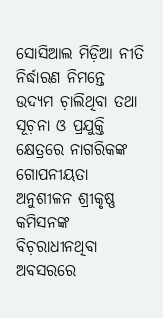ସୋସିଆଲ ମିଡ଼ିଆ ନୀତି ନିର୍ଦ୍ଧାରଣ ନିମନ୍ତେ ଉଦ୍ୟମ ଚ଼ାଲିଥିବା ତଥା ସୂଚ଼ନା ଓ ପ୍ରଯୁକ୍ତି କ୍ଷେତ୍ରରେ ନାଗରିକଙ୍କ ଗୋପନୀୟତା ଅନୁଶୀଳନ ଶ୍ରୀକୃଷ୍ଣ କମିସନଙ୍କ ବିଚ଼ରାଧୀନଥିବା ଅବସରରେ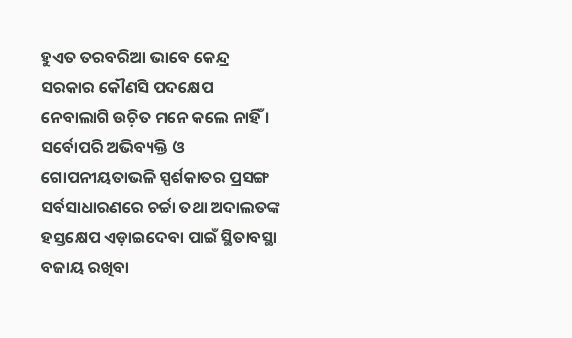ହୁଏତ ତରବରିଆ ଭାବେ କେନ୍ଦ୍ର ସରକାର କୌଣସି ପଦକ୍ଷେପ ନେବାଲାଗି ଉଚ଼ିତ ମନେ କଲେ ନାହିଁ । ସର୍ବୋପରି ଅଭିବ୍ୟକ୍ତି ଓ ଗୋପନୀୟତାଭଳି ସ୍ପର୍ଶକାତର ପ୍ରସଙ୍ଗ ସର୍ବସାଧାରଣରେ ଚର୍ଚ୍ଚା ତଥା ଅଦାଲତଙ୍କ ହସ୍ତକ୍ଷେପ ଏଡ଼ାଇଦେବା ପାଇଁ ସ୍ଥିତାବସ୍ଥା ବଜାୟ ରଖିବା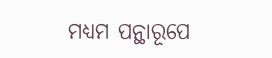ମଧ୍ୟମ ପନ୍ଥାରୂପେ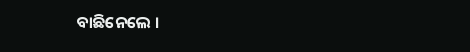ବାଛିନେଲେ ।